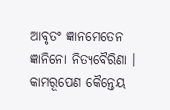ଆବୃତଂ ଜ୍ଞାନମେତେନ ଜ୍ଞାନିନୋ ନିତ୍ୟବୈରିଣା ।
କାମରୂପେଣ କୈନ୍ତେୟ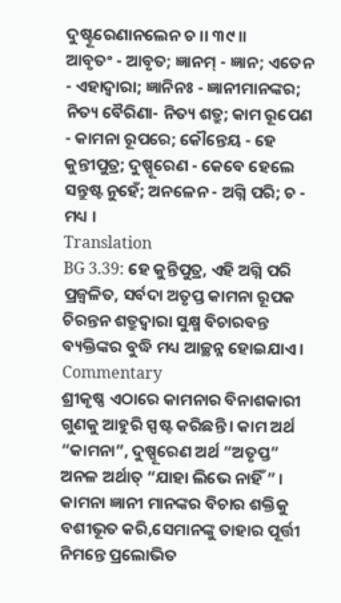ଦୁଷ୍ଟୂରେଣାନଲେନ ଚ ।। ୩୯ ।।
ଆବୃତଂ - ଆବୃତ; ଜ୍ଞାନମ୍ - ଜ୍ଞାନ; ଏତେନ - ଏହାଦ୍ୱାରା; ଜ୍ଞାନିନଃ - ଜ୍ଞାନୀମାନଙ୍କର; ନିତ୍ୟ ବୈରିଣା- ନିତ୍ୟ ଶତ୍ରୁ; କାମ ରୂପେଣ - କାମନା ରୂପରେ; କୌନ୍ତେୟ - ହେ କୁନ୍ତୀପୁତ୍ର; ଦୁଷ୍ପୂରେଣ - କେବେ ହେଲେ ସନ୍ତୁଷ୍ଟ ନୁହେଁ; ଅନଳେନ - ଅଗ୍ନି ପରି; ଚ - ମଧ୍ୟ ।
Translation
BG 3.39: ହେ କୁନ୍ତିପୁତ୍ର, ଏହି ଅଗ୍ନି ପରି ପ୍ରଜ୍ୱଳିତ, ସର୍ବଦା ଅତୃପ୍ତ କାମନା ରୂପକ ଚିରନ୍ତନ ଶତ୍ରୁଦ୍ୱାରା ସୁକ୍ଷ୍ମ ବିଚାରବନ୍ତ ବ୍ୟକ୍ତିଙ୍କର ବୁଦ୍ଧି ମଧ୍ୟ ଆଚ୍ଛନ୍ନ ହୋଇଯାଏ ।
Commentary
ଶ୍ରୀକୃଷ୍ଣ ଏଠାରେ କାମନାର ବିନାଶକାରୀ ଗୁଣକୁ ଆହୁରି ସ୍ପଷ୍ଟ କରିଛନ୍ତି । କାମ ଅର୍ଥ “କାମନା”, ଦୁଷ୍ପୂରେଣ ଅର୍ଥ “ଅତୃପ୍ତ” ଅନଳ ଅର୍ଥାତ୍ “ଯାହା ଲିଭେ ନାହିଁ ” । କାମନା ଜ୍ଞାନୀ ମାନଙ୍କର ବିଚାର ଶକ୍ତିକୁ ବଶୀଭୂତ କରି,ସେମାନଙ୍କୁ ତାହାର ପୂର୍ତ୍ତୀ ନିମନ୍ତେ ପ୍ରଲୋଭିତ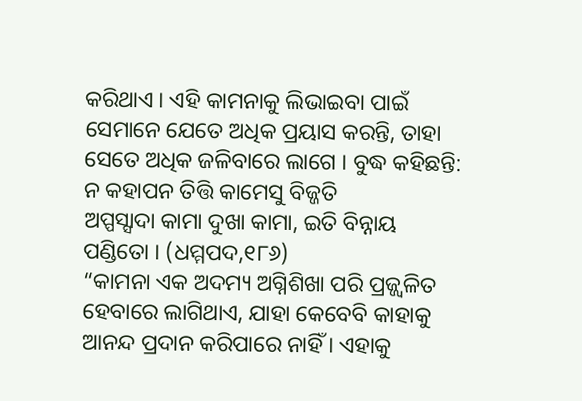କରିଥାଏ । ଏହି କାମନାକୁ ଲିଭାଇବା ପାଇଁ ସେମାନେ ଯେତେ ଅଧିକ ପ୍ରୟାସ କରନ୍ତି, ତାହା ସେତେ ଅଧିକ ଜଳିବାରେ ଲାଗେ । ବୁଦ୍ଧ କହିଛନ୍ତି:
ନ କହାପନ ତିତ୍ତି କାମେସୁ ବିଜ୍ଜତି
ଅପ୍ପସ୍ସାଦା କାମା ଦୁଖା କାମା, ଇତି ବିନ୍ନାୟ ପଣ୍ଡିତୋ । (ଧମ୍ମପଦ,୧୮୬)
“କାମନା ଏକ ଅଦମ୍ୟ ଅଗ୍ନିଶିଖା ପରି ପ୍ରଜ୍ଜ୍ୱଳିତ ହେବାରେ ଲାଗିଥାଏ, ଯାହା କେବେବି କାହାକୁ ଆନନ୍ଦ ପ୍ରଦାନ କରିପାରେ ନାହିଁ । ଏହାକୁ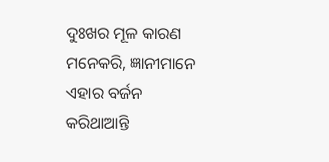ଦୁଃଖର ମୂଳ କାରଣ ମନେକରି, ଜ୍ଞାନୀମାନେ ଏହାର ବର୍ଜନ କରିଥାଆନ୍ତି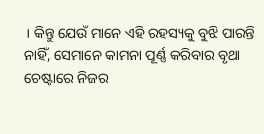। କିନ୍ତୁ ଯେଉଁ ମାନେ ଏହି ରହସ୍ୟକୁ ବୁଝି ପାରନ୍ତି ନାହିଁ, ସେମାନେ କାମନା ପୂର୍ଣ୍ଣ କରିବାର ବୃଥା ଚେଷ୍ଟାରେ ନିଜର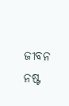ଜୀବନ ନଷ୍ଟ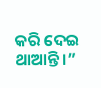କରି ଦେଇ ଥାଆନ୍ତି ।”